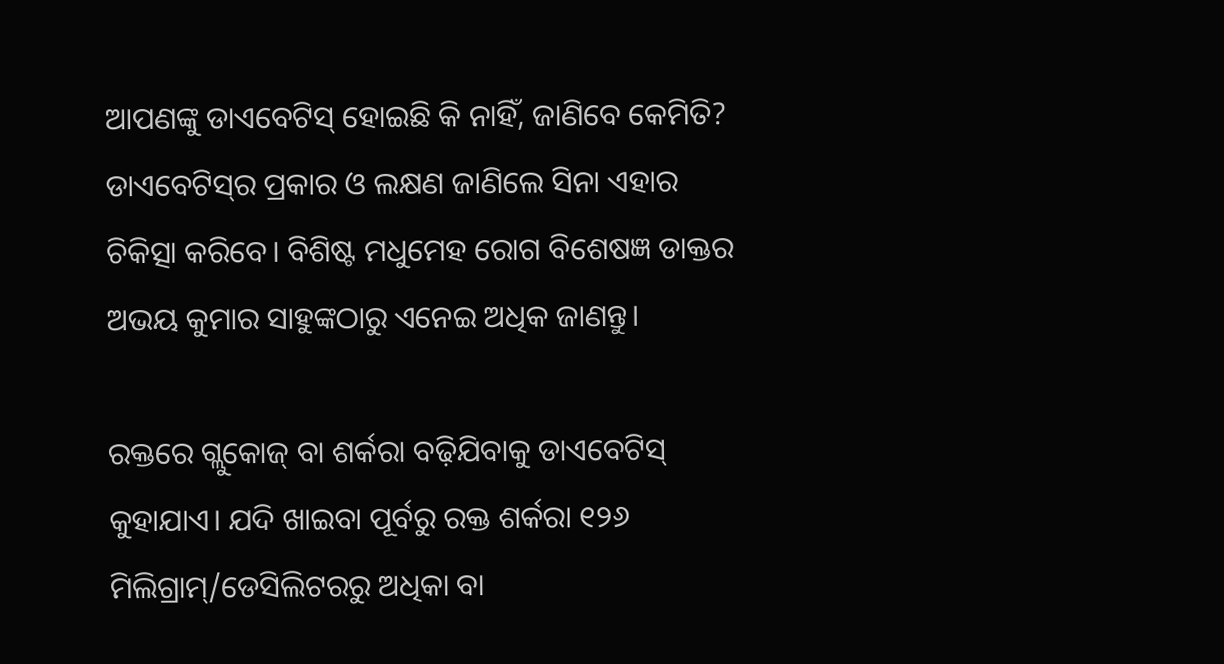ଆପଣଙ୍କୁ ଡାଏବେଟିସ୍ ହୋଇଛି କି ନାହିଁ, ଜାଣିବେ କେମିତି? ଡାଏବେଟିସ୍‌ର ପ୍ରକାର ଓ ଲକ୍ଷଣ ଜାଣିଲେ ସିନା ଏହାର ଚିକିତ୍ସା କରିବେ। ବିଶିଷ୍ଟ ମଧୁମେହ ରୋଗ ବିଶେଷଜ୍ଞ ଡାକ୍ତର ଅଭୟ କୁମାର ସାହୁଙ୍କଠାରୁ ଏନେଇ ଅଧିକ ଜାଣନ୍ତୁ।

ରକ୍ତରେ ଗ୍ଲୁକୋଜ୍‌ ବା ଶର୍କରା ବଢ଼ିଯିବାକୁ ଡାଏବେଟିସ୍‌ କୁହାଯାଏ। ଯଦି ଖାଇବା ପୂର୍ବରୁ ରକ୍ତ ଶର୍କରା ୧୨୬ ମିଲିଗ୍ରାମ୍‌/ଡେସିଲିଟରରୁ ଅଧିକା ବା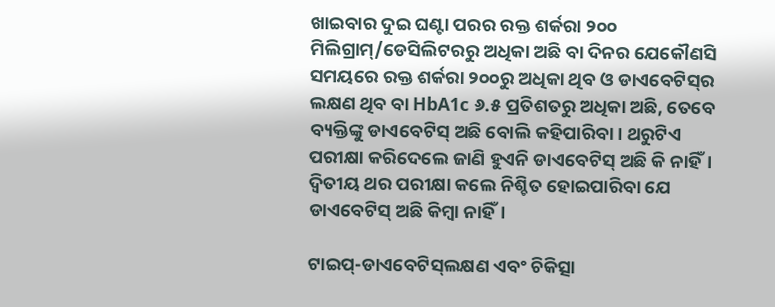ଖାଇବାର ଦୁଇ ଘଣ୍ଟା ପରର ରକ୍ତ ଶର୍କରା ୨୦୦ ମିଲିଗ୍ରାମ୍‌/ଡେସିଲିଟରରୁ ଅଧିକା ଅଛି ବା ଦିନର ଯେକୌଣସି ସମୟରେ ରକ୍ତ ଶର୍କରା ୨୦୦ରୁ ଅଧିକା ଥିବ ଓ ଡାଏବେଟିସ୍‌ର ଲକ୍ଷଣ ଥିବ ବା HbA1c ୬.୫ ପ୍ରତିଶତରୁ ଅଧିକା ଅଛି, ତେବେ ବ୍ୟକ୍ତିଙ୍କୁ ଡାଏବେଟିସ୍‌ ଅଛି ବୋଲି କହିପାରିବା। ଥରୁଟିଏ ପରୀକ୍ଷା କରିଦେଲେ ଜାଣି ହୁଏନି ଡାଏବେଟିସ୍‌ ଅଛି କି ନାହିଁ। ଦ୍ଵିତୀୟ ଥର ପରୀକ୍ଷା କଲେ ନିଶ୍ଚିତ ହୋଇପାରିବା ଯେ ଡାଏବେଟିସ୍‌ ଅଛି କିମ୍ବା ନାହିଁ।

ଟାଇପ୍‌-ଡାଏବେଟିସ୍‌ଲକ୍ଷଣ ଏବଂ ଚିକିତ୍ସା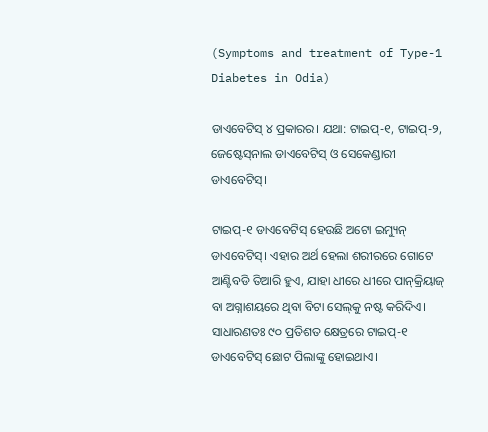(Symptoms and treatment of Type-1 Diabetes in Odia)

ଡାଏବେଟିସ୍‌ ୪ ପ୍ରକାରର। ଯଥା: ଟାଇପ୍‌-୧, ଟାଇପ୍‌-୨, ଜେଷ୍ଟେସ୍‌ନାଲ ଡାଏବେଟିସ୍‌ ଓ ସେକେଣ୍ଡାରୀ ଡାଏବେଟିସ୍‌।

ଟାଇପ୍‌-୧ ଡାଏବେଟିସ୍‌ ହେଉଛି ଅଟୋ ଇମ୍ୟୁନ୍‌ ଡାଏବେଟିସ୍‌। ଏହାର ଅର୍ଥ ହେଲା ଶରୀରରେ ଗୋଟେ ଆଣ୍ଟିବଡି ତିଆରି ହୁଏ, ଯାହା ଧୀରେ ଧୀରେ ପାନ୍‌କ୍ରିୟାଜ୍‌ ବା ଅଗ୍ନାଶୟରେ ଥିବା ବିଟା ସେଲ୍‌କୁ ନଷ୍ଟ କରିଦିଏ। ସାଧାରଣତଃ ୯୦ ପ୍ରତିଶତ କ୍ଷେତ୍ରରେ ଟାଇପ୍‌-୧ ଡାଏବେଟିସ୍‌ ଛୋଟ ପିଲାଙ୍କୁ ହୋଇଥାଏ।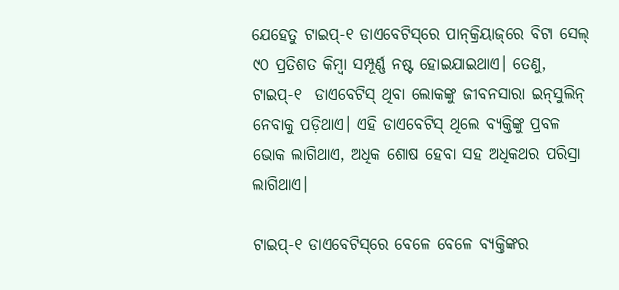ଯେହେତୁ ଟାଇପ୍‌-୧ ଡାଏବେଟିସ୍‌ରେ ପାନ୍‌କ୍ରିୟାଜ୍‌ରେ ବିଟା ସେଲ୍‌ ୯୦ ପ୍ରତିଶତ କିମ୍ବା ସମ୍ପୂର୍ଣ୍ଣ ନଷ୍ଟ ହୋଇଯାଇଥାଏ। ତେଣୁ, ଟାଇପ୍‌-୧  ଡାଏବେଟିସ୍‌ ଥିବା ଲୋକଙ୍କୁ ଜୀବନସାରା ଇନ୍‌ସୁଲିନ୍‌ ନେବାକୁ ପଡ଼ିଥାଏ। ଏହି ଡାଏବେଟିସ୍‌ ଥିଲେ ବ୍ୟକ୍ତିଙ୍କୁ ପ୍ରବଳ ଭୋକ ଲାଗିଥାଏ, ଅଧିକ ଶୋଷ ହେବା ସହ ଅଧିକଥର ପରିସ୍ରା ଲାଗିଥାଏ।

ଟାଇପ୍‌-୧ ଡାଏବେଟିସ୍‌ରେ ବେଳେ ବେଳେ ବ୍ୟକ୍ତିଙ୍କର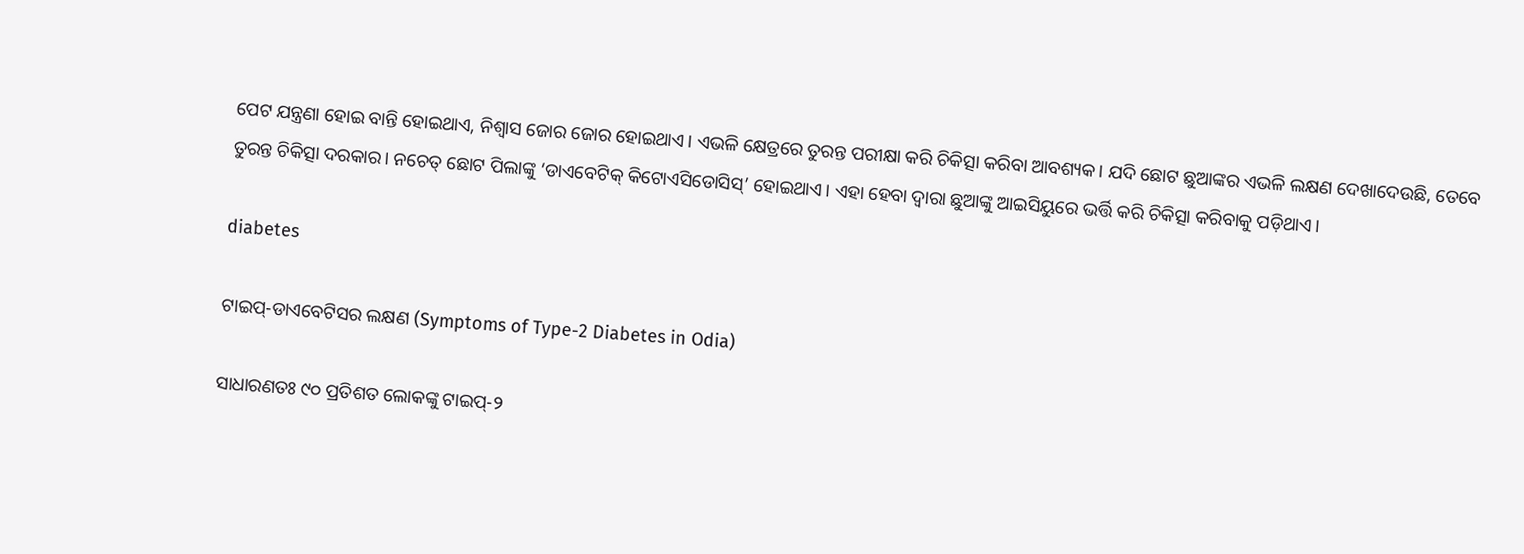ପେଟ ଯନ୍ତ୍ରଣା ହୋଇ ବାନ୍ତି ହୋଇଥାଏ, ନିଶ୍ଵାସ ଜୋର ଜୋର ହୋଇଥାଏ। ଏଭଳି କ୍ଷେତ୍ରରେ ତୁରନ୍ତ ପରୀକ୍ଷା କରି ଚିକିତ୍ସା କରିବା ଆବଶ୍ୟକ। ଯଦି ଛୋଟ ଛୁଆଙ୍କର ଏଭଳି ଲକ୍ଷଣ ଦେଖାଦେଉଛି, ତେବେ ତୁରନ୍ତ ଚିକିତ୍ସା ଦରକାର। ନଚେତ୍ ଛୋଟ ପିଲାଙ୍କୁ ‘ଡାଏବେଟିକ୍ କିଟୋଏସିଡୋସିସ୍‌’ ହୋଇଥାଏ। ଏହା ହେବା ଦ୍ଵାରା ଛୁଆଙ୍କୁ ଆଇସିୟୁରେ ଭର୍ତ୍ତି କରି ଚିକିତ୍ସା କରିବାକୁ ପଡ଼ିଥାଏ।

diabetes

ଟାଇପ୍-ଡାଏବେଟିସର ଲକ୍ଷଣ (Symptoms of Type-2 Diabetes in Odia)

ସାଧାରଣତଃ ୯୦ ପ୍ରତିଶତ ଲୋକଙ୍କୁ ଟାଇପ୍‌-୨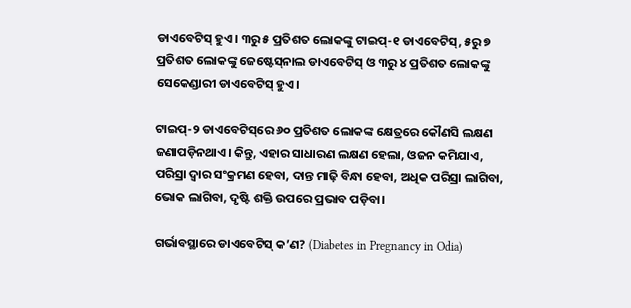ଡାଏବେଟିସ୍‌ ହୁଏ। ୩ରୁ ୫ ପ୍ରତିଶତ ଲୋକଙ୍କୁ ଟାଇପ୍‌-୧ ଡାଏବେଟିସ୍‌, ୫ରୁ ୭ ପ୍ରତିଶତ ଲୋକଙ୍କୁ ଜେଷ୍ଟେସ୍‌ନାଲ ଡାଏବେଟିସ୍‌ ଓ ୩ରୁ ୪ ପ୍ରତିଶତ ଲୋକଙ୍କୁ ସେକେଣ୍ଡାରୀ ଡାଏବେଟିସ୍ ହୁଏ।

ଟାଇପ୍-୨ ଡାଏବେଟିସ୍‌ରେ ୬୦ ପ୍ରତିଶତ ଲୋକଙ୍କ କ୍ଷେତ୍ରରେ କୌଣସି ଲକ୍ଷଣ ଜଣାପଡ଼ିନଥାଏ। କିନ୍ତୁ, ଏହାର ସାଧାରଣ ଲକ୍ଷଣ ହେଲା, ଓଜନ କମିଯାଏ, ପରିସ୍ରା ଦ୍ଵାର ସଂକ୍ରମଣ ହେବା, ଦାନ୍ତ ମାଢ଼ି ବିନ୍ଧା ହେବା, ଅଧିକ ପରିସ୍ରା ଲାଗିବା, ଭୋକ ଲାଗିବା, ଦୃଷ୍ଟି ଶକ୍ତି ଉପରେ ପ୍ରଭାବ ପଡ଼ିବା।

ଗର୍ଭାବସ୍ଥାରେ ଡାଏବେଟିସ୍ କ’ଣ? (Diabetes in Pregnancy in Odia)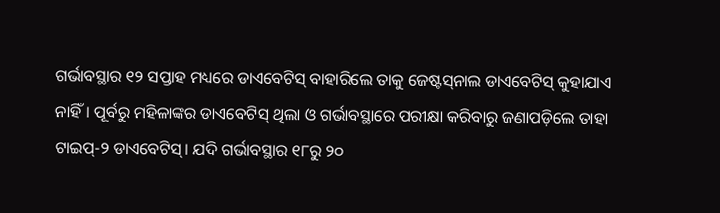ଗର୍ଭାବସ୍ଥାର ୧୨ ସପ୍ତାହ ମଧ୍ୟରେ ଡାଏବେଟିସ୍‌ ବାହାରିଲେ ତାକୁ ଜେଷ୍ଟସ୍‌ନାଲ ଡାଏବେଟିସ୍‌ କୁହାଯାଏ ନାହିଁ। ପୂର୍ବରୁ ମହିଳାଙ୍କର ଡାଏବେଟିସ୍‌ ଥିଲା ଓ ଗର୍ଭାବସ୍ଥାରେ ପରୀକ୍ଷା କରିବାରୁ ଜଣାପଡ଼ିଲେ ତାହା ଟାଇପ୍‌-୨ ଡାଏବେଟିସ୍‌। ଯଦି ଗର୍ଭାବସ୍ଥାର ୧୮ରୁ ୨୦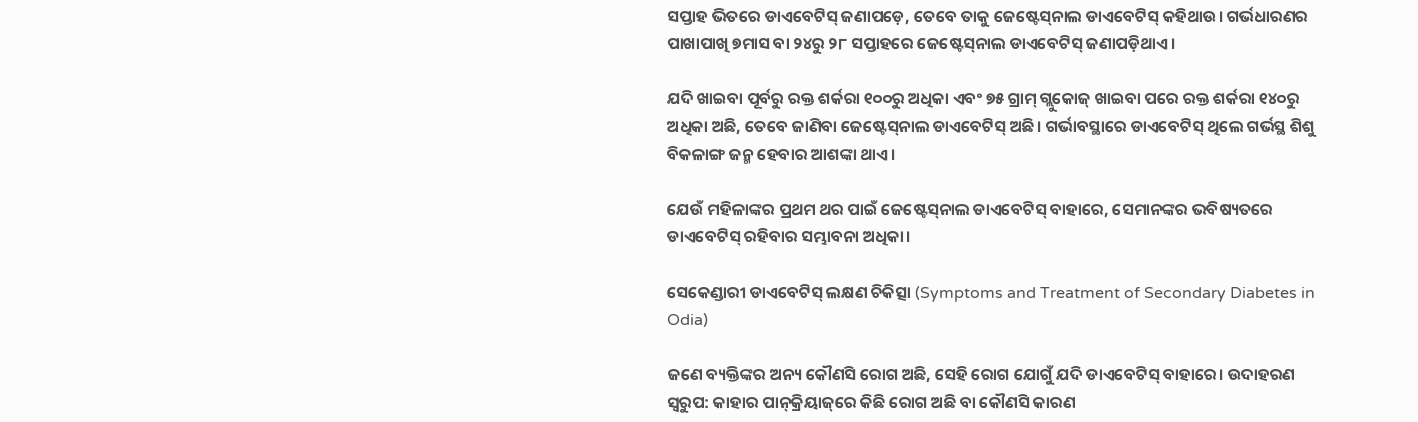ସପ୍ତାହ ଭିତରେ ଡାଏବେଟିସ୍‌ ଜଣାପଡ଼େ, ତେବେ ତାକୁ ଜେଷ୍ଟେସ୍‌ନାଲ ଡାଏବେଟିସ୍‌ କହିଥାଉ। ଗର୍ଭଧାରଣର ପାଖାପାଖି ୭ମାସ ବା ୨୪ରୁ ୨୮ ସପ୍ତାହରେ ଜେଷ୍ଟେସ୍‌ନାଲ ଡାଏବେଟିସ୍‌ ଜଣାପଡ଼ିଥାଏ।

ଯଦି ଖାଇବା ପୂର୍ବରୁ ରକ୍ତ ଶର୍କରା ୧୦୦ରୁ ଅଧିକା ଏବଂ ୭୫ ଗ୍ରାମ୍‌ ଗ୍ଲୁକୋଜ୍‌ ଖାଇବା ପରେ ରକ୍ତ ଶର୍କରା ୧୪୦ରୁ ଅଧିକା ଅଛି, ତେବେ ଜାଣିବା ଜେଷ୍ଟେସ୍‌ନାଲ ଡାଏବେଟିସ୍‌ ଅଛି। ଗର୍ଭାବସ୍ଥାରେ ଡାଏବେଟିସ୍‌ ଥିଲେ ଗର୍ଭସ୍ଥ ଶିଶୁ ବିକଳାଙ୍ଗ ଜନ୍ମ ହେବାର ଆଶଙ୍କା ଥାଏ।

ଯେଉଁ ମହିଳାଙ୍କର ପ୍ରଥମ ଥର ପାଇଁ ଜେଷ୍ଟେସ୍‌ନାଲ ଡାଏବେଟିସ୍‌ ବାହାରେ, ସେମାନଙ୍କର ଭବିଷ୍ୟତରେ ଡାଏବେଟିସ୍‌ ରହିବାର ସମ୍ଭାବନା ଅଧିକା।

ସେକେଣ୍ଡାରୀ ଡାଏବେଟିସ୍ ଲକ୍ଷଣ ଚିକିତ୍ସା (Symptoms and Treatment of Secondary Diabetes in Odia)

ଜଣେ ବ୍ୟକ୍ତିଙ୍କର ଅନ୍ୟ କୌଣସି ରୋଗ ଅଛି, ସେହି ରୋଗ ଯୋଗୁଁ ଯଦି ଡାଏବେଟିସ୍‌ ବାହାରେ। ଉଦାହରଣ ସ୍ଵରୁପ: କାହାର ପାନ୍‌କ୍ରିୟାଜ୍‌ରେ କିଛି ରୋଗ ଅଛି ବା କୌଣସି କାରଣ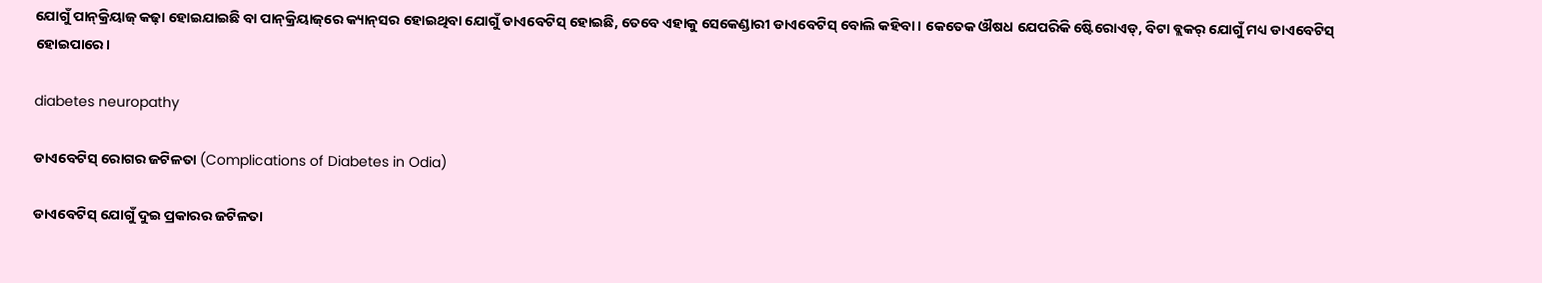ଯୋଗୁଁ ପାନ୍‌କ୍ରିୟାଜ୍‌ କଢ଼ା ହୋଇଯାଇଛି ବା ପାନ୍‌କ୍ରିୟାଜ୍‌ରେ କ୍ୟାନ୍‌ସର ହୋଇଥିବା ଯୋଗୁଁ ଡାଏବେଟିସ୍‌ ହୋଇଛି, ତେବେ ଏହାକୁ ସେକେଣ୍ଡାରୀ ଡାଏବେଟିସ୍‌ ବୋଲି କହିବା। କେତେକ ଔଷଧ ଯେପରିକି ଷ୍ଟେିରୋଏଡ୍‌, ବିଟା ବ୍ଲକର୍‌ ଯୋଗୁଁ ମଧ୍ୟ ଡାଏବେଟିସ୍‌ ହୋଇପାରେ।

diabetes neuropathy

ଡାଏବେଟିସ୍ ରୋଗର ଜଟିଳତା (Complications of Diabetes in Odia)

ଡାଏବେଟିସ୍‌ ଯୋଗୁଁ ଦୁଇ ପ୍ରକାରର ଜଟିଳତା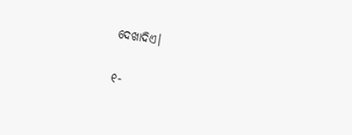ଦେଖାଦିଏ।

୧-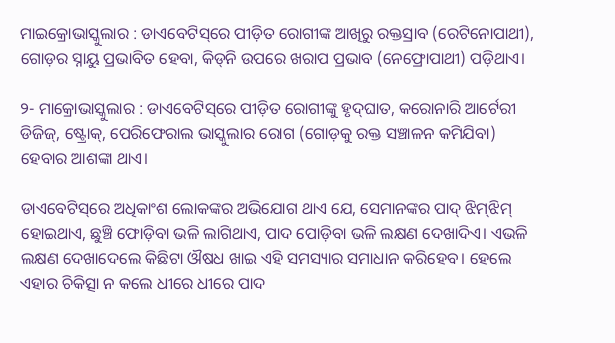ମାଇକ୍ରୋଭାସ୍କୁଲାର : ଡାଏବେଟିସ୍‌ରେ ପୀଡ଼ିତ ରୋଗୀଙ୍କ ଆଖିରୁ ରକ୍ତସ୍ରାବ (ରେଟିନୋପାଥୀ), ଗୋଡ଼ର ସ୍ନାୟୁ ପ୍ରଭାବିତ ହେବା, କିଡ୍‌ନି ଉପରେ ଖରାପ ପ୍ରଭାବ (ନେଫ୍ରୋପାଥୀ) ପଡ଼ିଥାଏ।

୨- ମାକ୍ରୋଭାସ୍କୁଲାର : ଡାଏବେଟିସ୍‌ରେ ପୀଡ଼ିତ ରୋଗୀଙ୍କୁ ହୃଦ୍‌ଘାତ, କରୋନାରି ଆର୍ଟେରୀ ଡିଜିଜ୍‌, ଷ୍ଟ୍ରୋକ୍‌, ପେରିଫେରାଲ ଭାସ୍କୁଲାର ରୋଗ (ଗୋଡ଼କୁ ରକ୍ତ ସଞ୍ଚାଳନ କମିଯିବା) ହେବାର ଆଶଙ୍କା ଥାଏ।

ଡାଏବେଟିସ୍‌ରେ ଅଧିକାଂଶ ଲୋକଙ୍କର ଅଭିଯୋଗ ଥାଏ ଯେ, ସେମାନଙ୍କର ପାଦ୍‌ ଝିମ୍‌ଝିମ୍‌ ହୋଇଥାଏ, ଛୁଞ୍ଚି ଫୋଡ଼ିବା ଭଳି ଲାଗିଥାଏ, ପାଦ ପୋଡ଼ିବା ଭଳି ଲକ୍ଷଣ ଦେଖାଦିଏ। ଏଭଳି ଲକ୍ଷଣ ଦେଖାଦେଲେ କିଛିଟା ଔଷଧ ଖାଇ ଏହି ସମସ୍ୟାର ସମାଧାନ କରିହେବ। ହେଲେ ଏହାର ଚିକିତ୍ସା ନ କଲେ ଧୀରେ ଧୀରେ ପାଦ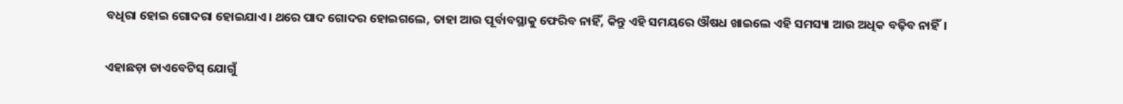ବଧିରା ହୋଇ ଗୋଦରା ହୋଇଯାଏ। ଥରେ ପାଦ ଗୋଦର ହୋଇଗଲେ, ତାହା ଆଉ ପୂର୍ବାବସ୍ଥାକୁ ଫେରିବ ନାହିଁ, କିନ୍ତୁ ଏହି ସମୟରେ ଔଷଧ ଖାଇଲେ ଏହି ସମସ୍ୟା ଆଉ ଅଧିକ ବଢ଼ିବ ନାହିଁ।

ଏହାଛଡ଼ା ଡାଏବେଟିସ୍‌ ଯୋଗୁଁ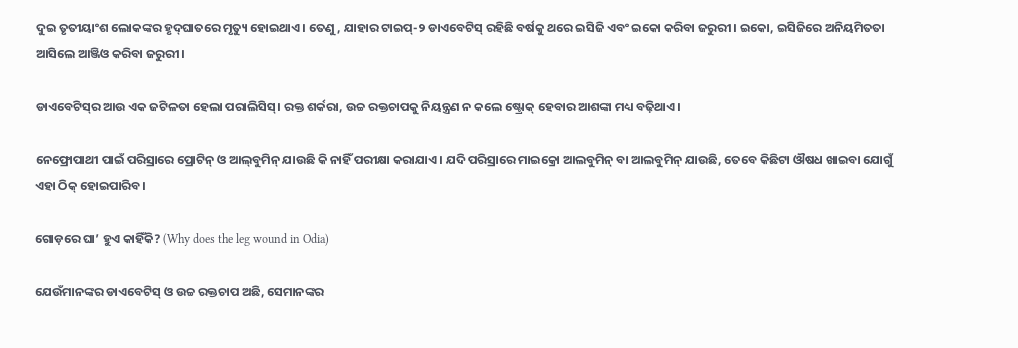ଦୁଇ ତୃତୀୟାଂଶ ଲୋକଙ୍କର ହୃଦ୍‌ଘାତରେ ମୃତ୍ୟୁ ହୋଇଥାଏ। ତେଣୁ, ଯାହାର ଟାଇପ୍‌-୨ ଡାଏବେଟିସ୍‌ ରହିଛି ବର୍ଷକୁ ଥରେ ଇସିଜି ଏବଂ ଇକୋ କରିବା ଜରୁରୀ। ଇକୋ, ଇସିଜିରେ ଅନିୟମିତତା ଆସିଲେ ଆଞ୍ଜିଓ କରିବା ଜରୁରୀ।

ଡାଏବେଟିସ୍‌ର ଆଉ ଏକ ଜଟିଳତା ହେଲା ପରାଲିସିସ୍‌। ରକ୍ତ ଶର୍କରା, ଉଚ୍ଚ ରକ୍ତଚାପକୁ ନିୟନ୍ତ୍ରଣ ନ କଲେ ଷ୍ଟ୍ରୋକ୍‌ ହେବାର ଆଶଙ୍କା ମଧ୍ୟ ବଢ଼ିଥାଏ।

ନେଫ୍ରୋପାଥୀ ପାଇଁ ପରିସ୍ରାରେ ପ୍ରୋଟିନ୍‌ ଓ ଆଲ୍‌ବୁମିନ୍‌ ଯାଉଛି କି ନାହିଁ ପରୀକ୍ଷା କରାଯାଏ। ଯଦି ପରିସ୍ରାରେ ମାଇକ୍ରୋ ଆଲବୁମିନ୍‌ ବା ଆଲବୁମିନ୍ ଯାଉଛି, ତେବେ କିଛିଟା ଔଷଧ ଖାଇବା ଯୋଗୁଁ ଏହା ଠିକ୍‌ ହୋଇପାରିବ।

ଗୋଡ଼ରେ ଘା’ ହୁଏ କାହିଁକି? (Why does the leg wound in Odia)

ଯେଉଁମାନଙ୍କର ଡାଏବେଟିସ୍‌ ଓ ଉଚ୍ଚ ରକ୍ତଚାପ ଅଛି, ସେମାନଙ୍କର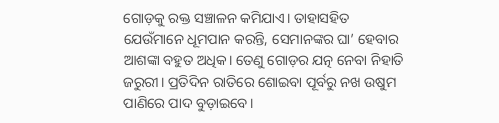ଗୋଡ଼କୁ ରକ୍ତ ସଞ୍ଚାଳନ କମିଯାଏ। ତାହାସହିତ ଯେଉଁମାନେ ଧୂମପାନ କରନ୍ତି, ସେମାନଙ୍କର ଘା’ ହେବାର ଆଶଙ୍କା ବହୁତ ଅଧିକ। ତେଣୁ ଗୋଡ଼ର ଯତ୍ନ ନେବା ନିହାତି ଜରୁରୀ। ପ୍ରତିଦିନ ରାତିରେ ଶୋଇବା ପୂର୍ବରୁ ନଖ ଉଷୁମ ପାଣିରେ ପାଦ ବୁଡ଼ାଇବେ।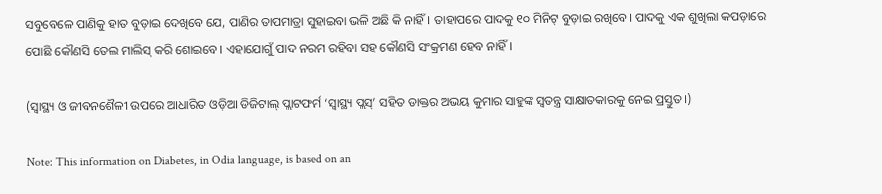ସବୁବେଳେ ପାଣିକୁ ହାତ ବୁଡ଼ାଇ ଦେଖିବେ ଯେ, ପାଣିର ତାପମାତ୍ରା ସୁହାଇବା ଭଳି ଅଛି କି ନାହିଁ। ତାହାପରେ ପାଦକୁ ୧୦ ମିନିଟ୍‌ ବୁଡ଼ାଇ ରଖିବେ। ପାଦକୁ ଏକ ଶୁଖିଲା କପଡ଼ାରେ ପୋଛି କୌଣସି ତେଲ ମାଲିସ୍‌ କରି ଶୋଇବେ। ଏହାଯୋଗୁଁ ପାଦ ନରମ ରହିବା ସହ କୌଣସି ସଂକ୍ରମଣ ହେବ ନାହିଁ।

(ସ୍ୱାସ୍ଥ୍ୟ ଓ ଜୀବନଶୈଳୀ ଉପରେ ଆଧାରିତ ଓଡ଼ିଆ ଡିଜିଟାଲ୍‌ ପ୍ଲାଟଫର୍ମ ‘ସ୍ୱାସ୍ଥ୍ୟ ପ୍ଲସ୍’ ସହିତ ଡାକ୍ତର ଅଭୟ କୁମାର ସାହୁଙ୍କ ସ୍ୱତନ୍ତ୍ର ସାକ୍ଷାତକାରକୁ ନେଇ ପ୍ରସ୍ତୁତ।)

Note: This information on Diabetes, in Odia language, is based on an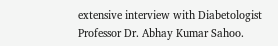extensive interview with Diabetologist Professor Dr. Abhay Kumar Sahoo.